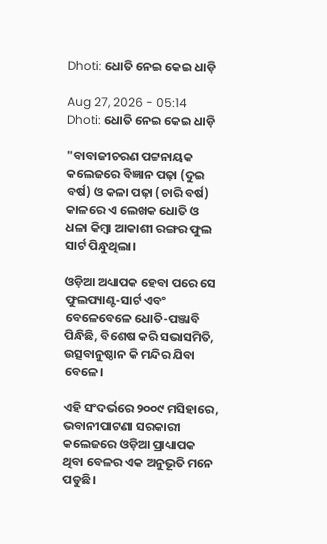Dhoti: ଧୋତି ନେଇ କେଇ ଧାଡ଼ି

Aug 27, 2026 - 05:14
Dhoti: ଧୋତି ନେଇ କେଇ ଧାଡ଼ି

"ବାବାଜୀଚରଣ ପଟ୍ଟନାୟକ କଲେଜରେ ବିଜ୍ଞାନ ପଢ଼ା (ଦୁଇ ବର୍ଷ) ଓ କଳା ପଢ଼ା (ଚାରି ବର୍ଷ) କାଳରେ ଏ ଲେଖକ ଧୋତି ଓ ଧଳା କିମ୍ବା ଆକାଶୀ ରଙ୍ଗର ଫୁଲ ସାର୍ଟ ପିନ୍ଧୁଥିଲା।

ଓଡ଼ିଆ ଅଧ୍ୟାପକ ହେବା ପରେ ସେ ଫୁଲପ୍ୟାଣ୍ଟ-ସାର୍ଟ ଏବଂ ବେଳେବେଳେ ଧୋତି-ପଞ୍ଜାବି ପିନ୍ଧିଛି, ବିଶେଷ କରି ସଭାସମିତି, ଉତ୍ସବାନୁଷ୍ଠାନ କି ମନ୍ଦିର ଯିବା ବେଳେ।

ଏହି ସଂଦର୍ଭରେ ୨୦୦୯ ମସିହାରେ, ଭବାନୀପାଟଣା ସରକାରୀ କଲେଜରେ ଓଡ଼ିଆ ପ୍ରାଧ୍ୟାପକ ଥିବା ବେଳର ଏକ ଅନୁଭୂତି ମନେ ପଡୁଛି।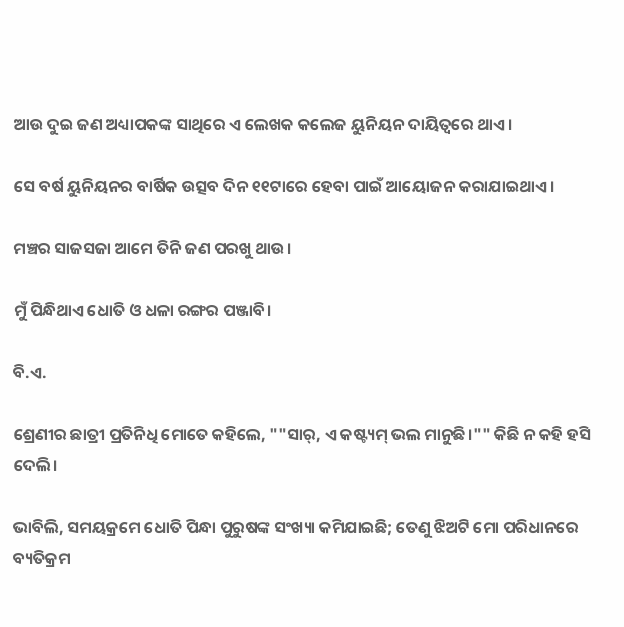ଆଉ ଦୁଇ ଜଣ ଅଧ୍ୟାପକଙ୍କ ସାଥିରେ ଏ ଲେଖକ କଲେଜ ୟୁନିୟନ ଦାୟିତ୍ବରେ ଥାଏ।

ସେ ବର୍ଷ ୟୁନିୟନର ବାର୍ଷିକ ଉତ୍ସବ ଦିନ ୧୧ଟାରେ ହେବା ପାଇଁ ଆୟୋଜନ କରାଯାଇଥାଏ।

ମଞ୍ଚର ସାଜସଜା ଆମେ ତିନି ଜଣ ପରଖୁ ଥାଉ।

ମୁଁ ପିନ୍ଧିଥାଏ ଧୋତି ଓ ଧଳା ରଙ୍ଗର ପଞ୍ଜାବି।

ବି.ଏ.

ଶ୍ରେଣୀର ଛାତ୍ରୀ ପ୍ରତିନିଧି ମୋତେ କହିଲେ, ""ସାର୍, ଏ କଷ୍ଟ୍ୟମ୍ ଭଲ ମାନୁଛି।"" କିଛି ନ କହି ହସି ଦେଲି।

ଭାବିଲି, ସମୟକ୍ରମେ ଧୋତି ପିନ୍ଧା ପୁରୁଷଙ୍କ ସଂଖ୍ୟା କମିଯାଇଛି; ତେଣୁ ଝିଅଟି ମୋ ପରିଧାନରେ ବ୍ୟତିକ୍ରମ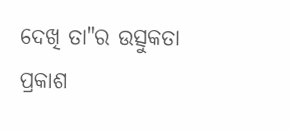ଦେଖି ତା"ର ଉତ୍ସୁକତା ପ୍ରକାଶ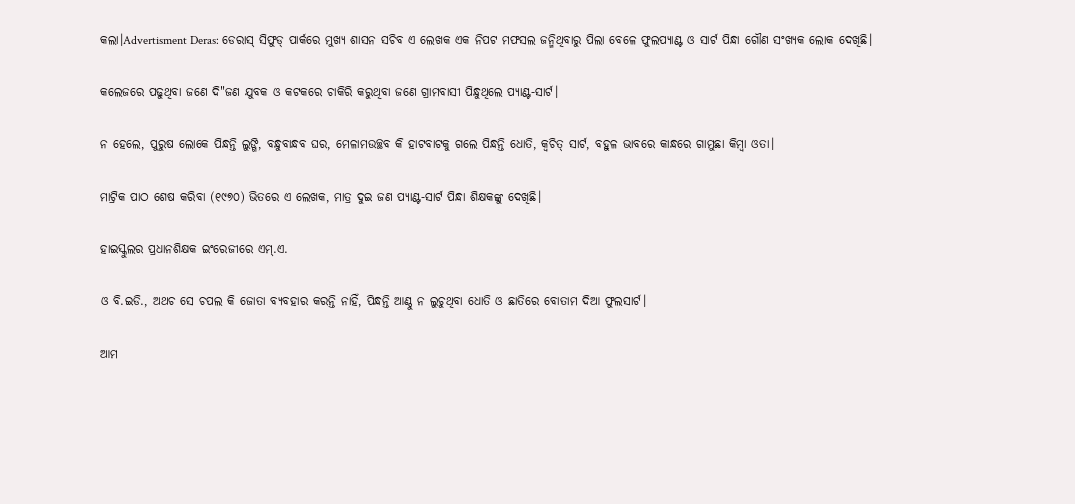କଲା।Advertisment Deras: ଡେରାସ୍‌ ସିଫୁଡ୍‌ ପାର୍କରେ ମୁଖ୍ୟ ଶାସନ ସଚିବ ଏ ଲେଖକ ଏକ ନିପଟ ମଫସଲ ଜନ୍ମିଥିବାରୁ ପିଲା ବେଳେ ଫୁଲପ୍ୟାଣ୍ଟ ଓ ସାର୍ଟ ପିନ୍ଧା ଗୌଣ ସଂଖ୍ୟକ ଲୋକ ଦେଖିଛି।

କଲେଜରେ ପଢୁଥିବା ଜଣେ ଦି"ଜଣ ଯୁବକ ଓ କଟକରେ ଚାକିରି କରୁଥିବା ଜଣେ ଗ୍ରାମବାସୀ ପିନ୍ଧୁଥିଲେ ପ୍ୟାଣ୍ଟ-ସାର୍ଟ।

ନ ହେଲେ, ପୁରୁଷ ଲୋକେ ପିନ୍ଧନ୍ତି ଲୁଙ୍ଗି, ବନ୍ଧୁବାନ୍ଧବ ଘର, ମେଳାମଉଚ୍ଛବ କି ହାଟବାଟକୁ ଗଲେ ପିନ୍ଧନ୍ତି ଧୋତି, କ୍ବଚିତ୍‌ ସାର୍ଟ, ବହୁଳ ଭାବରେ କାନ୍ଧରେ ଗାମୁଛା କିମ୍ବା ଓତା।

ମାଟ୍ରିକ ପାଠ ଶେଷ କରିବା (୧୯୭୦) ଭିତରେ ଏ ଲେଖକ, ମାତ୍ର ଦୁଇ ଜଣ ପ୍ୟାଣ୍ଟ-ସାର୍ଟ ପିନ୍ଧା ଶିକ୍ଷକଙ୍କୁ ଦେଖିଛି।

ହାଇସ୍କୁଲର ପ୍ରଧାନଶିକ୍ଷକ ଇଂରେଜୀରେ ଏମ୍.ଏ.

ଓ ବି.ଇଡି., ଅଥଚ ସେ ଚପଲ କି ଜୋତା ବ୍ୟବହାର କରନ୍ତି ନାହିଁ, ପିନ୍ଧନ୍ତି ଆଣ୍ଠୁ ନ ଲୁଚୁଥିବା ଧୋତି ଓ ଛାତିରେ ବୋତାମ ଦିଆ ଫୁଲସାର୍ଟ।

ଆମ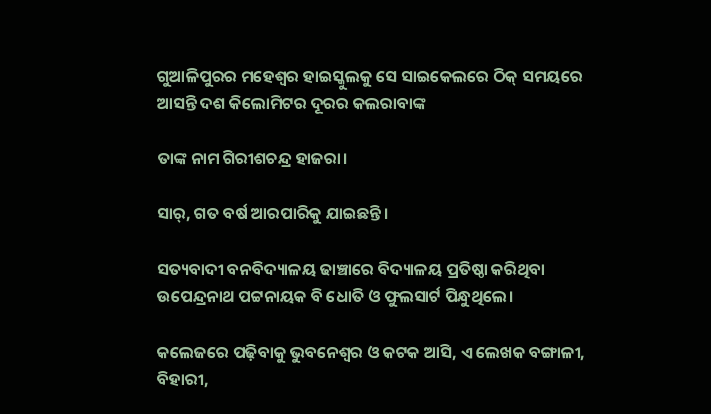ଗୁଆଳିପୁରର ମହେଶ୍ବର ହାଇସ୍କୁଲକୁ ସେ ସାଇକେଲରେ ଠିକ୍ ସମୟରେ ଆସନ୍ତି ଦଶ କିଲୋମିଟର ଦୂରର କଲରାବାଙ୍କ

ତାଙ୍କ ନାମ ଗିରୀଶଚନ୍ଦ୍ର ହାଜରା।

ସାର୍, ଗତ ବର୍ଷ ଆରପାରିକୁ ଯାଇଛନ୍ତି।

ସତ୍ୟବାଦୀ ବନବିଦ୍ୟାଳୟ ଢାଞ୍ଚାରେ ବିଦ୍ୟାଳୟ ପ୍ରତିଷ୍ଠା କରିଥିବା ଉପେନ୍ଦ୍ରନାଥ ପଟ୍ଟନାୟକ ବି ଧୋତି ଓ ଫୁଲସାର୍ଟ ପିନ୍ଧୁଥିଲେ।

କଲେଜରେ ପଢ଼ିବାକୁ ଭୁବନେଶ୍ବର ଓ କଟକ ଆସି, ଏ ଲେଖକ ବଙ୍ଗାଳୀ, ବିହାରୀ,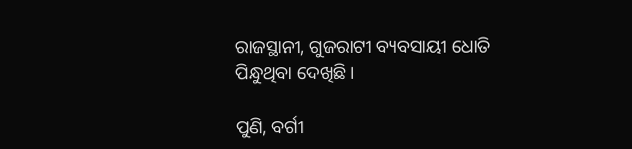ରାଜସ୍ଥାନୀ, ଗୁଜରାଟୀ ବ୍ୟବସାୟୀ ଧୋତି ପିନ୍ଧୁଥିବା ଦେଖିଛି।

ପୁଣି, ବର୍ଗୀ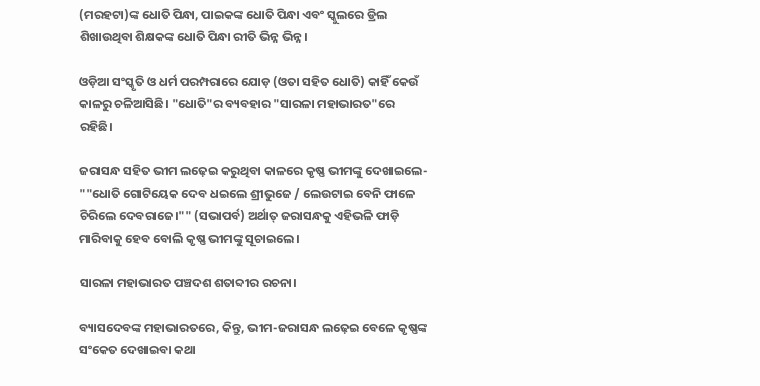(ମରହଟା)ଙ୍କ ଧୋତି ପିନ୍ଧା, ପାଇକଙ୍କ ଧୋତି ପିନ୍ଧା ଏବଂ ସ୍କୁଲରେ ଡ୍ରିଲ ଶିଖାଉଥିବା ଶିକ୍ଷକଙ୍କ ଧୋତି ପିନ୍ଧା ରୀତି ଭିନ୍ନ ଭିନ୍ନ।

ଓଡ଼ିଆ ସଂସ୍କୃତି ଓ ଧର୍ମ ପରମ୍ପରାରେ ଯୋଡ଼ (ଓତା ସହିତ ଧୋତି) କାହିଁ କେଉଁ କାଳରୁ ଚଳିଆସିଛି। "ଧୋତି"ର ବ୍ୟବହାର "ସାରଳା ମହାଭାରତ"ରେ ରହିଛି।

ଜରାସନ୍ଧ ସହିତ ଭୀମ ଲଢ଼େଇ କରୁଥିବା କାଳରେ କୃଷ୍ଣ ଭୀମଙ୍କୁ ଦେଖାଇଲେ- ""ଧୋତି ଗୋଟିୟେକ ଦେବ ଧଇଲେ ଶ୍ରୀଭୁଜେ / ଲେଉଟାଇ ବେନି ଫାଳେ ଚିରିଲେ ଦେବରାଜେ।"" (ସଭାପର୍ବ) ଅର୍ଥାତ୍ ଜରାସନ୍ଧକୁ ଏହିଭଳି ଫାଡ଼ି ମାରିବାକୁ ହେବ ବୋଲି କୃଷ୍ଣ ଭୀମଙ୍କୁ ସୂଚାଇଲେ।

ସାରଳା ମହାଭାରତ ପଞ୍ଚଦଶ ଶତାବ୍ଦୀର ରଚନା।

ବ୍ୟାସଦେବଙ୍କ ମହାଭାରତରେ, କିନ୍ତୁ, ଭୀମ-ଜରାସନ୍ଧ ଲଢ଼େଇ ବେଳେ କୃଷ୍ଣଙ୍କ ସଂକେତ ଦେଖାଇବା କଥା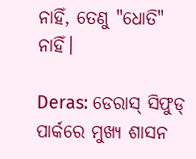ନାହିଁ, ତେଣୁ "ଧୋତି" ନାହିଁ।

Deras: ଡେରାସ୍‌ ସିଫୁଡ୍‌ ପାର୍କରେ ମୁଖ୍ୟ ଶାସନ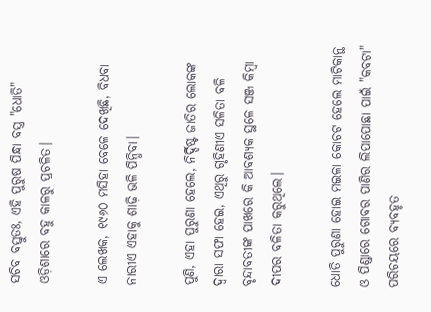ସଚିବ ବସ୍ତୁତଃ, ଏହି ପୁରୁଷ ପିନ୍ଧା ବସ୍ତ୍ର "ଧୋତି" ଓଡ଼ିଶାରେ ବହୁ କାଳରୁ ପ୍ରଚଳିତ।

ଏ ଲେଖକ, ୧୯୬୦ ମସିହା ବେଳେ ଦେଖିଛି, ବିଧବା ନାରୀଏ ଏହାକୁ ଶାଢ଼ି ଭଳି ପିନ୍ଧିବା।

ପୁଣି, ଏହା ପୁରୁଣା ହେଲେ, ନିର୍ଦ୍ଦିଷ୍ଟ ଜାତିର ଲୋକଙ୍କ ଦ୍ବାରା ସଫା ହେଇ, ଏଥିରୁ ଗୃହିଣୀଏ ସଳିତା ବଳି ବୃନ୍ଦାବତୀଙ୍କ ପାଖରେ କି ଆବଶ୍ୟକ ସ୍ଥଳେ ସଞ୍ଜ କିମ୍ବା ଦୀପର ବଳିତା କରୁଥିଲେ।

ଧୋତି ପୁରୁଣା ହୋଇ ମଇଳା କୋଚଟ ହେଲେ ମାଟିକାନ୍ଥ ଓ ପିଣ୍ଡାରେ ଗୋବର ପାଣିର ଲିପାପୋଛା ପାଇଁ "କବଟା" ପରିଚୟରେ ବ୍ୟବହୃତ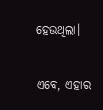ହେଉଥିଲା।

ଏବେ, ଏହାର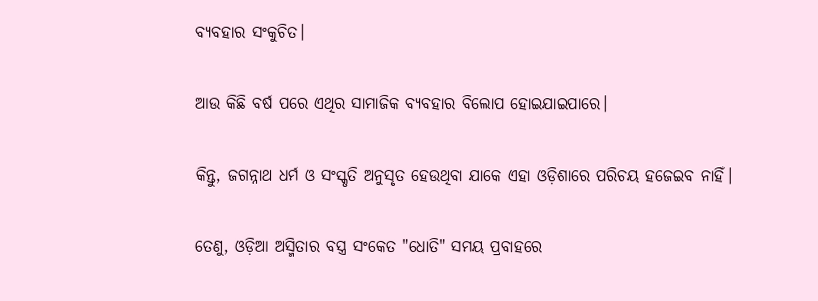ବ୍ୟବହାର ସଂକୁଚିତ।

ଆଉ କିଛି ବର୍ଷ ପରେ ଏଥିର ସାମାଜିକ ବ୍ୟବହାର ବିଲୋପ ହୋଇଯାଇପାରେ।

କିନ୍ତୁ, ଜଗନ୍ନାଥ ଧର୍ମ ଓ ସଂସ୍କୃତି ଅନୁସୃତ ହେଉଥିବା ଯାକେ ଏହା ଓଡ଼ିଶାରେ ପରିଚୟ ହଜେଇବ ନାହିଁ।

ତେଣୁ, ଓଡ଼ିଆ ଅସ୍ମିତାର ବସ୍ତ୍ର ସଂକେତ "ଧୋତି" ସମୟ ପ୍ରବାହରେ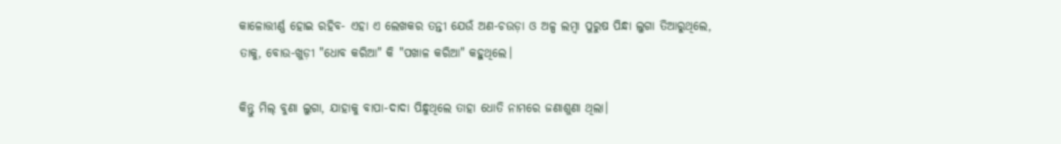କାଳୋତ୍ତୀର୍ଣ୍ଣ ହୋଇ ରହିବ- ଏହା ଏ ଲେଖକର ତନ୍ତୀ ଯେଉଁ ଅଣ-ଚଉଡ଼ା ଓ ଅଳ୍ପ ଲମ୍ବା ପୁରୁଷ ପିନ୍ଧା ଲୁଗା ତିଆରୁଥିଲେ, ତାକୁ, ବୋଉ-ଖୁଡ଼ୀ ‌"ଧୋବ କରିଆ" କି "ପଖାଳ କରିଆ" କହୁଥିଲେ।

କିନ୍ତୁ ମିଲ୍‌ ବୁଣା ଲୁଗା, ଯାହାକୁ ବାପା-ଦାଦା ପିନ୍ଧୁଥିଲେ ତାହା ଧୋତି ନାମରେ ଜଣାଶୁଣା ଥିଲା।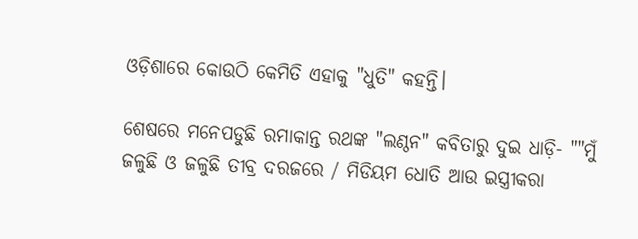ଓଡ଼ିଶାରେ କୋଉଠି କେମିତି ଏହାକୁ "ଧୁତି" କହନ୍ତି।

ଶେଷରେ ମନେପଡୁଛି ରମାକାନ୍ତ ରଥଙ୍କ "ଲଣ୍ଠନ" କବିତାରୁ ଦୁଇ ଧାଡ଼ି- ""ମୁଁ ଜଳୁଛି ଓ ଜଳୁଛି ତୀବ୍ର ଦରଜରେ / ମିଡିୟମ ଧୋତି ଆଉ ଇସ୍ତ୍ରୀକରା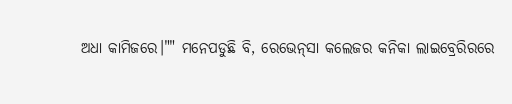ଅଧା କାମିଜରେ।"" ମନେପଡୁଛି ବି, ରେଭେନ୍‌ସା କଲେଜର କନିକା ଲାଇବ୍ରେରିରରେ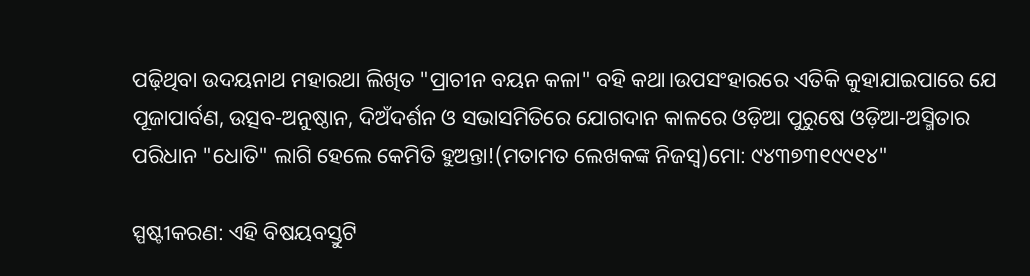ପଢ଼ିଥିବା ଉଦୟନାଥ ମହାରଥା ଲିଖିତ "ପ୍ରାଚୀନ ବୟନ କଳା" ବହି କଥା।ଉପସଂହାରରେ ଏତିକି କୁହାଯାଇପାରେ ଯେ ପୂଜାପାର୍ବଣ, ଉତ୍ସବ-ଅନୁଷ୍ଠାନ, ଦିଅଁଦର୍ଶନ ଓ ସଭାସମିତିରେ ଯୋଗଦାନ କାଳରେ ଓଡ଼ିଆ ପୁରୁଷେ ଓଡ଼ିଆ-ଅସ୍ମିତାର ପରିଧାନ "ଧୋତି" ଲାଗି ହେଲେ କେମିତି ହୁଅନ୍ତା!(ମତାମତ ଲେଖକଙ୍କ ନିଜସ୍ବ)ମୋ: ୯୪୩୭୩୧୯୯୧୪"

ସ୍ପଷ୍ଟୀକରଣ: ଏହି ବିଷୟବସ୍ତୁଟି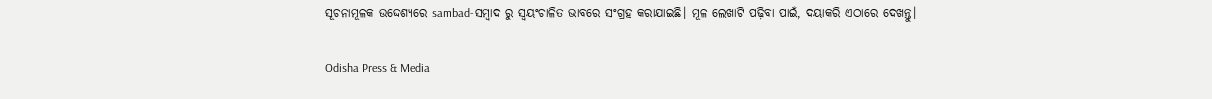ସୂଚନାମୂଳକ ଉଦ୍ଦେଶ୍ୟରେ sambad-ସମ୍ବାଦ ରୁ ସ୍ୱୟଂଚାଳିତ ଭାବରେ ସଂଗ୍ରହ କରାଯାଇଛି। ମୂଳ ଲେଖାଟି ପଢ଼ିବା ପାଇଁ, ଦୟାକରି ଏଠାରେ ଦେଖନ୍ତୁ।

Odisha Press & Media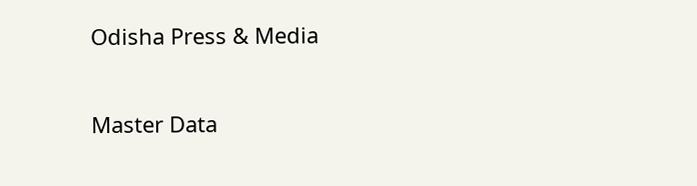Odisha Press & Media

Master Data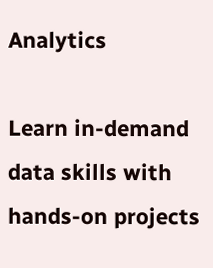Analytics

Learn in-demand data skills with hands-on projects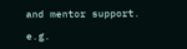and mentor support.

e.g.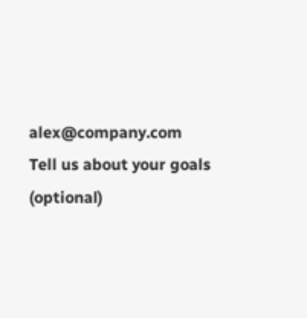alex@company.com
Tell us about your goals (optional)